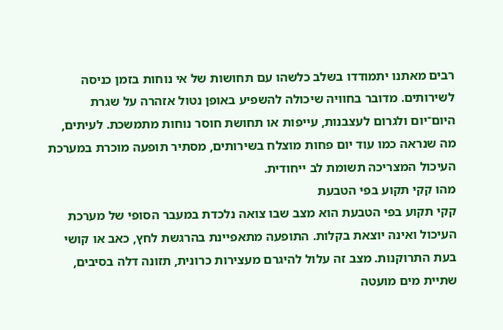רבים מאתנו יתמודדו בשלב כלשהו עם תחושות של אי נוחות בזמן כניסה לשירותים. מדובר בחוויה שיכולה להשפיע באופן נטול אזהרה על שגרת היום־יום ולגרום לעצבנות, עייפות או תחושת חוסר נוחות מתמשכת. לעיתים, מה שנראה כמו עוד יום פחות מוצלח בשירותים, מסתיר תופעה מוכרת במערכת העיכול המצריכה תשומת לב ייחודית.
מהו קקי תקוע בפי הטבעת
קקי תקוע בפי הטבעת הוא מצב שבו צואה נלכדת במעבר הסופי של מערכת העיכול ואינה יוצאת בקלות. התופעה מתאפיינת בהרגשת לחץ, כאב או קושי בעת התרוקנות. מצב זה עלול להיגרם מעצירות כרונית, תזונה דלה בסיבים, שתיית מים מועטה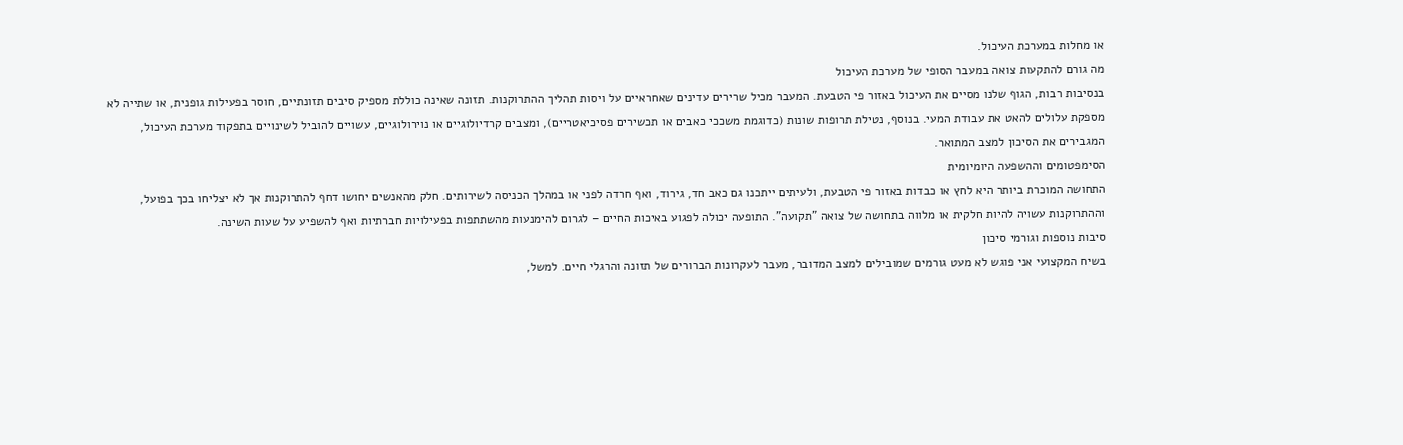או מחלות במערכת העיכול.
מה גורם להתקעות צואה במעבר הסופי של מערכת העיכול
בנסיבות רבות, הגוף שלנו מסיים את העיכול באזור פי הטבעת. המעבר מכיל שרירים עדינים שאחראיים על ויסות תהליך ההתרוקנות. תזונה שאינה כוללת מספיק סיבים תזונתיים, חוסר בפעילות גופנית, או שתייה לא מספקת עלולים להאט את עבודת המעי. בנוסף, נטילת תרופות שונות (כדוגמת משככי כאבים או תכשירים פסיכיאטריים), ומצבים קרדיולוגיים או נוירולוגיים, עשויים להוביל לשינויים בתפקוד מערכת העיכול, המגבירים את הסיכון למצב המתואר.
הסימפטומים וההשפעה היומיומית
התחושה המוכרת ביותר היא לחץ או כבדות באזור פי הטבעת, ולעיתים ייתכנו גם כאב חד, גירוד, ואף חרדה לפני או במהלך הכניסה לשירותים. חלק מהאנשים יחושו דחף להתרוקנות אך לא יצליחו בכך בפועל, וההתרוקנות עשויה להיות חלקית או מלווה בתחושה של צואה "תקועה". התופעה יכולה לפגוע באיכות החיים – לגרום להימנעות מהשתתפות בפעילויות חברתיות ואף להשפיע על שעות השינה.
סיבות נוספות וגורמי סיכון
בשיח המקצועי אני פוגש לא מעט גורמים שמובילים למצב המדובר, מעבר לעקרונות הברורים של תזונה והרגלי חיים. למשל,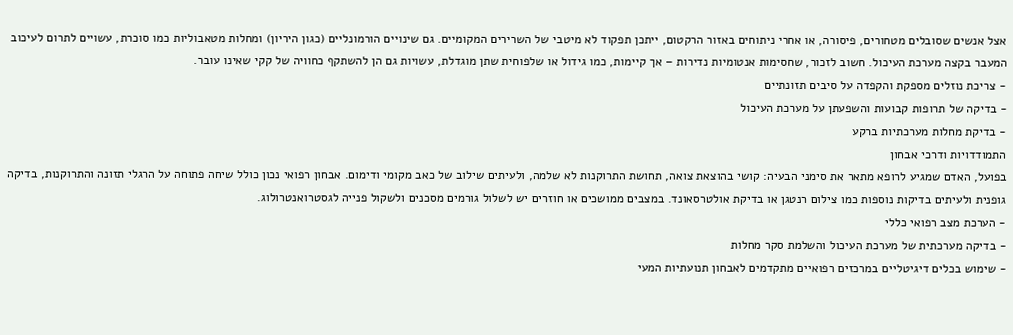אצל אנשים שסובלים מטחורים, פיסורה, או אחרי ניתוחים באזור הרקטום, ייתכן תפקוד לא מיטבי של השרירים המקומיים. גם שינויים הורמונליים (כגון היריון) ומחלות מטאבוליות כמו סוכרת, עשויים לתרום לעיכוב המעבר בקצה מערכת העיכול. חשוב לזכור, שחסימות אנטומיות נדירות – אך קיימות, כמו גידול או שלפוחית שתן מוגדלת, עשויות גם הן להשתקף כחוויה של קקי שאינו עובר.
- צריכת נוזלים מספקת והקפדה על סיבים תזונתיים
- בדיקה של תרופות קבועות והשפעתן על מערכת העיכול
- בדיקת מחלות מערכתיות ברקע
התמודדויות ודרכי אבחון
בפועל, האדם שמגיע לרופא מתאר את סימני הבעיה: קושי בהוצאת צואה, תחושת התרוקנות לא שלמה, ולעיתים שילוב של כאב מקומי ודימום. אבחון רפואי נכון כולל שיחה פתוחה על הרגלי תזונה והתרוקנות, בדיקה גופנית ולעיתים בדיקות נוספות כמו צילום רנטגן או בדיקת אולטרסאונד. במצבים ממושכים או חוזרים יש לשלול גורמים מסכנים ולשקול פנייה לגסטרואנטרולוג.
- הערכת מצב רפואי כללי
- בדיקה מערכתית של מערכת העיכול והשלמת סקר מחלות
- שימוש בכלים דיגיטליים במרכזים רפואיים מתקדמים לאבחון תנועתיות המעי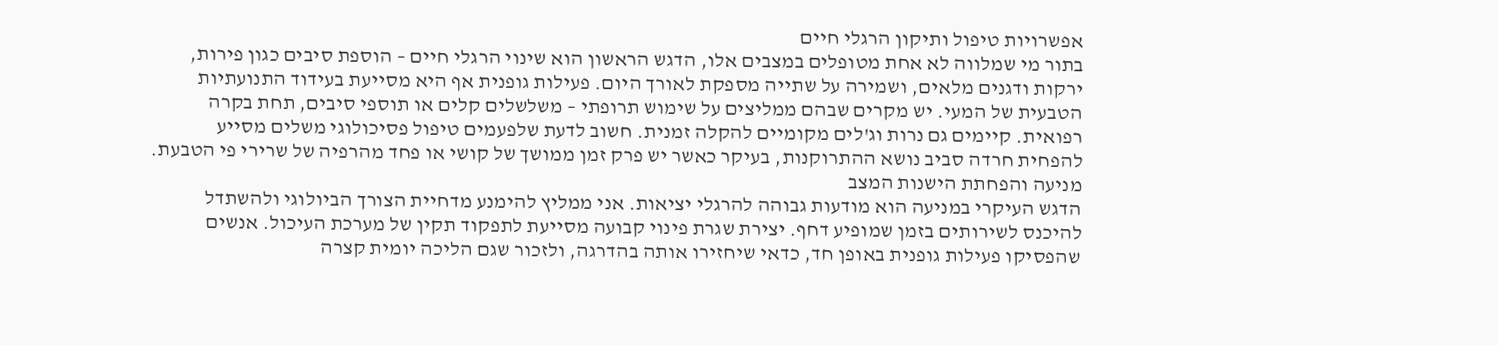אפשרויות טיפול ותיקון הרגלי חיים
בתור מי שמלווה לא אחת מטופלים במצבים אלו, הדגש הראשון הוא שינוי הרגלי חיים – הוספת סיבים כגון פירות, ירקות ודגנים מלאים, ושמירה על שתייה מספקת לאורך היום. פעילות גופנית אף היא מסייעת בעידוד התנועתיות הטבעית של המעי. יש מקרים שבהם ממליצים על שימוש תרופתי – משלשלים קלים או תוספי סיבים, תחת בקרה רפואית. קיימים גם נרות וג'לים מקומיים להקלה זמנית. חשוב לדעת שלפעמים טיפול פסיכולוגי משלים מסייע להפחית חרדה סביב נושא ההתרוקנות, בעיקר כאשר יש פרק זמן ממושך של קושי או פחד מהרפיה של שרירי פי הטבעת.
מניעה והפחתת הישנות המצב
הדגש העיקרי במניעה הוא מודעות גבוהה להרגלי יציאות. אני ממליץ להימנע מדחיית הצורך הביולוגי ולהשתדל להיכנס לשירותים בזמן שמופיע דחף. יצירת שגרת פינוי קבועה מסייעת לתפקוד תקין של מערכת העיכול. אנשים שהפסיקו פעילות גופנית באופן חד, כדאי שיחזירו אותה בהדרגה, ולזכור שגם הליכה יומית קצרה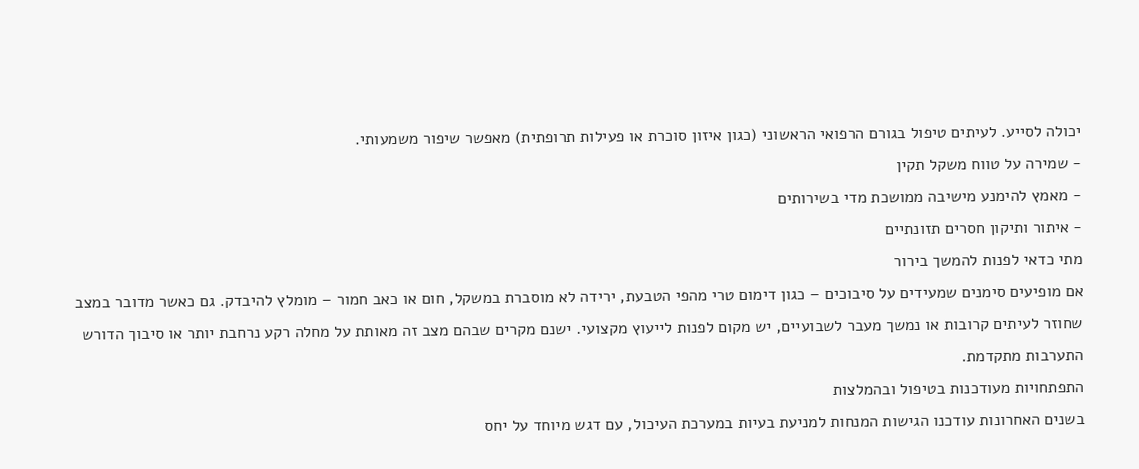יכולה לסייע. לעיתים טיפול בגורם הרפואי הראשוני (כגון איזון סוכרת או פעילות תרופתית) מאפשר שיפור משמעותי.
- שמירה על טווח משקל תקין
- מאמץ להימנע מישיבה ממושכת מדי בשירותים
- איתור ותיקון חסרים תזונתיים
מתי כדאי לפנות להמשך בירור
אם מופיעים סימנים שמעידים על סיבוכים – כגון דימום טרי מהפי הטבעת, ירידה לא מוסברת במשקל, חום או כאב חמור – מומלץ להיבדק. גם כאשר מדובר במצב שחוזר לעיתים קרובות או נמשך מעבר לשבועיים, יש מקום לפנות לייעוץ מקצועי. ישנם מקרים שבהם מצב זה מאותת על מחלה רקע נרחבת יותר או סיבוך הדורש התערבות מתקדמת.
התפתחויות מעודכנות בטיפול ובהמלצות
בשנים האחרונות עודכנו הגישות המנחות למניעת בעיות במערכת העיכול, עם דגש מיוחד על יחס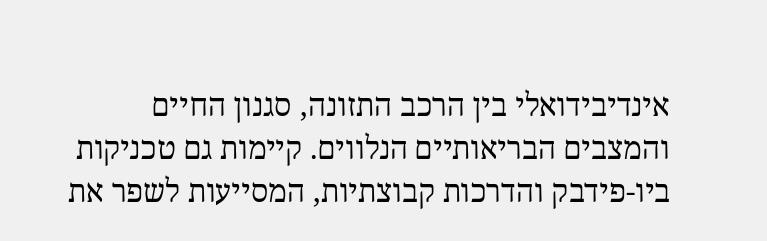אינדיבידואלי בין הרכב התזונה, סגנון החיים והמצבים הבריאותיים הנלווים. קיימות גם טכניקות ביו-פידבק והדרכות קבוצתיות, המסייעות לשפר את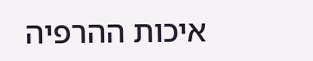איכות ההרפיה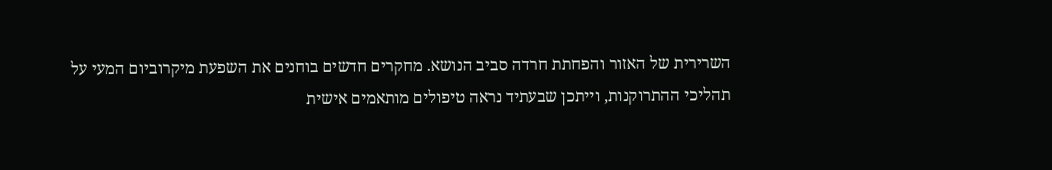השרירית של האזור והפחתת חרדה סביב הנושא. מחקרים חדשים בוחנים את השפעת מיקרוביום המעי על תהליכי ההתרוקנות, וייתכן שבעתיד נראה טיפולים מותאמים אישית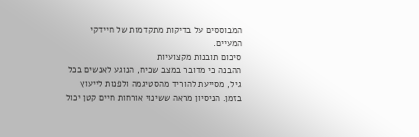המבוססים על בדיקות מתקדמות של חיידקי המעיים.
סיכום תובנות מקצועיות
ההבנה כי מדובר במצב שכיח, הנוגע לאנשים בכל גיל, מסייעת להוריד מהסטיגמה ולפנות לייעוץ בזמן. הניסיון מראה ששינוי אורחות חיים קטן יכול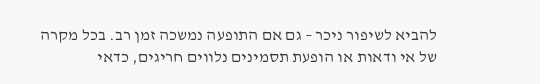להביא לשיפור ניכר – גם אם התופעה נמשכה זמן רב. בכל מקרה של אי ודאות או הופעת תסמינים נלווים חריגים, כדאי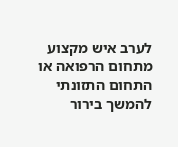לערב איש מקצוע מתחום הרפואה או התחום התזונתי להמשך בירור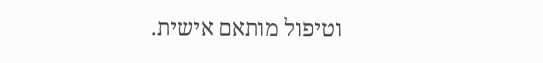וטיפול מותאם אישית.